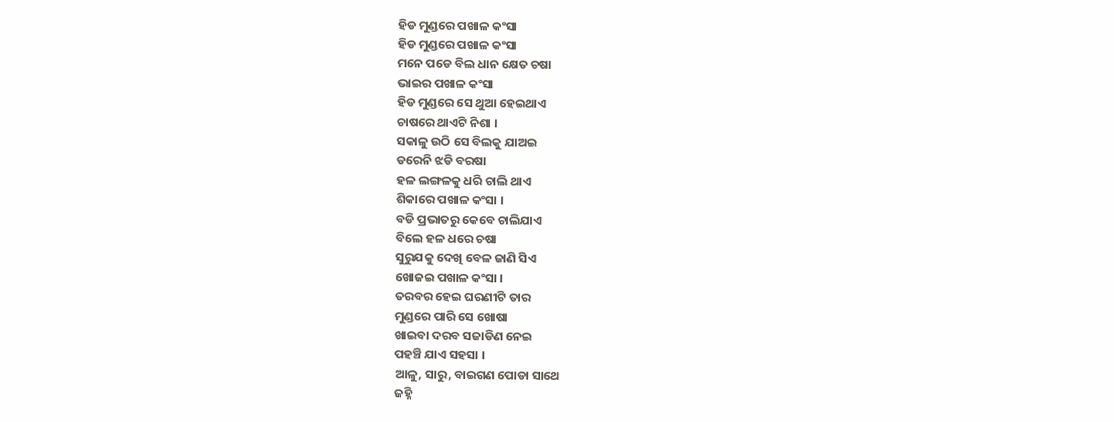ହିଡ ମୁଣ୍ଡରେ ପଖାଳ କଂସା
ହିଡ ମୁଣ୍ଡରେ ପଖାଳ କଂସା
ମନେ ପଡେ ବିଲ ଧାନ କ୍ଷେତ ଚଷା
ଭାଇର ପଖାଳ କଂସା
ହିଡ ମୁଣ୍ଡରେ ସେ ଥୁଆ ହେଇଥାଏ
ଚାଷରେ ଥାଏଟି ନିଶା ।
ସକାଳୁ ଉଠି ସେ ବିଲକୁ ଯାଅଇ
ଡରେନି ଝଡି ବରଷା
ହଳ ଲଙ୍ଗଳକୁ ଧରି ଚାଲି ଥାଏ
ଶିକାରେ ପଖାଳ କଂସା ।
ବଡି ପ୍ରଭାତରୁ କେବେ ଚାଲିଯାଏ
ବିଲେ ହଳ ଧରେ ଚଷା
ସୁରୁଯକୁ ଦେଖି ବେଳ ଜାଣି ସିଏ
ଖୋଜଇ ପଖାଳ କଂସା ।
ତରବର ହେଇ ଘରଣୀଟି ତାର
ମୁଣ୍ଡରେ ପାରି ସେ ଖୋଷା
ଖାଇବା ଦରବ ସଜାଡିଣ ନେଇ
ପହଞ୍ଚି ଯାଏ ସହସା ।
ଆଳୁ, ସାରୁ, ବାଇଗଣ ପୋଡା ସାଥେ
ଜହ୍ନି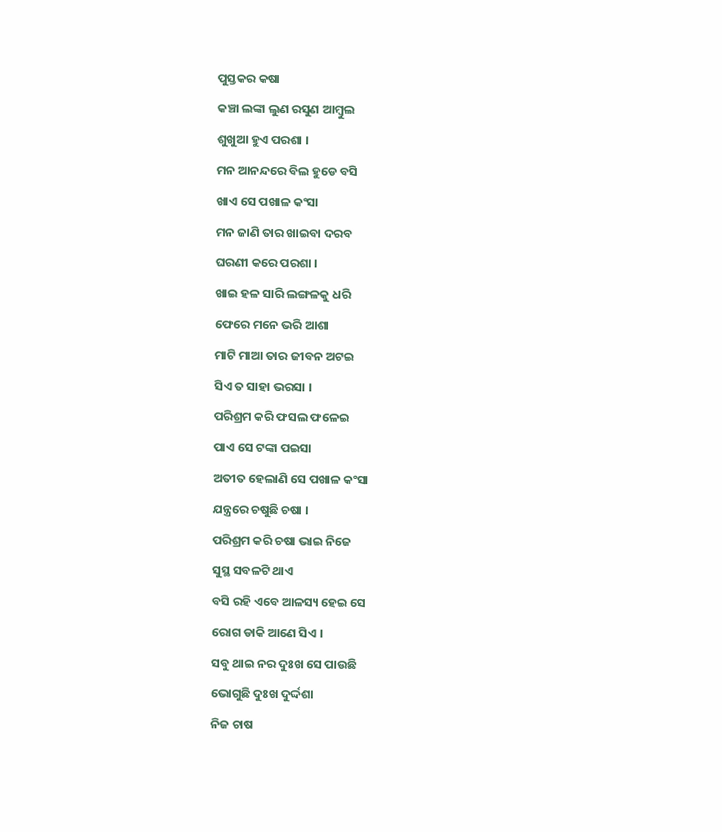ପୁସ୍ତକର କଷା
କଞ୍ଚା ଲଙ୍କା ଲୁଣ ରସୁଣ ଆମ୍ବୁଲ
ଶୁଖୁଆ ହୁଏ ପରଶା ।
ମନ ଆନନ୍ଦରେ ବିଲ ହୁଡେ ବସି
ଖାଏ ସେ ପଖାଳ କଂସା
ମନ ଜାଣି ତାର ଖାଇବା ଦରବ
ଘରଣୀ କରେ ପରଶା ।
ଖାଇ ହଳ ସାରି ଲଙ୍ଗଳକୁ ଧରି
ଫେରେ ମନେ ଭରି ଆଶା
ମାଟି ମାଆ ତାର ଜୀବନ ଅଟଇ
ସିଏ ତ ସାହା ଭରସା ।
ପରିଶ୍ରମ କରି ଫସଲ ଫଳେଇ
ପାଏ ସେ ଟଙ୍କା ପଇସା
ଅତୀତ ହେଲାଣି ସେ ପଖାଳ କଂସା
ଯନ୍ତ୍ରରେ ଚଷୁଛି ଚଷା ।
ପରିଶ୍ରମ କରି ଚଷା ଭାଇ ନିଜେ
ସୁସ୍ଥ ସବଳଟି ଥାଏ
ବସି ରହି ଏବେ ଆଳସ୍ୟ ହେଇ ସେ
ରୋଗ ଡାକି ଆଣେ ସିଏ ।
ସବୁ ଥାଇ ନର ଦୁଃଖ ସେ ପାଉଛି
ଭୋଗୁଛି ଦୁଃଖ ଦୁର୍ଦ୍ଦଶା
ନିଜ ଚାଷ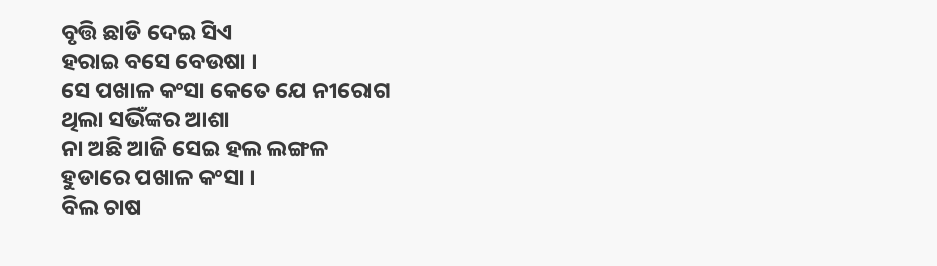ବୃତ୍ତି ଛାଡି ଦେଇ ସିଏ
ହରାଇ ବସେ ବେଉଷା ।
ସେ ପଖାଳ କଂସା କେତେ ଯେ ନୀରୋଗ
ଥିଲା ସଭିଁଙ୍କର ଆଶା
ନା ଅଛି ଆଜି ସେଇ ହଲ ଲଙ୍ଗଳ
ହୁଡାରେ ପଖାଳ କଂସା ।
ବିଲ ଚାଷ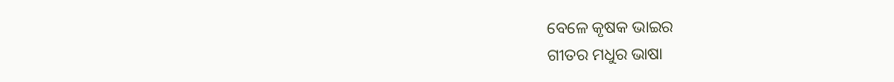ବେଳେ କୃଷକ ଭାଇର
ଗୀତର ମଧୁର ଭାଷା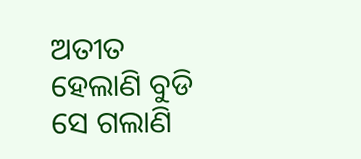ଅତୀତ ହେଲାଣି ବୁଡି ସେ ଗଲାଣି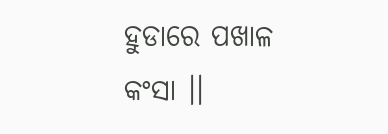ହୁଡାରେ ପଖାଳ କଂସା ।।